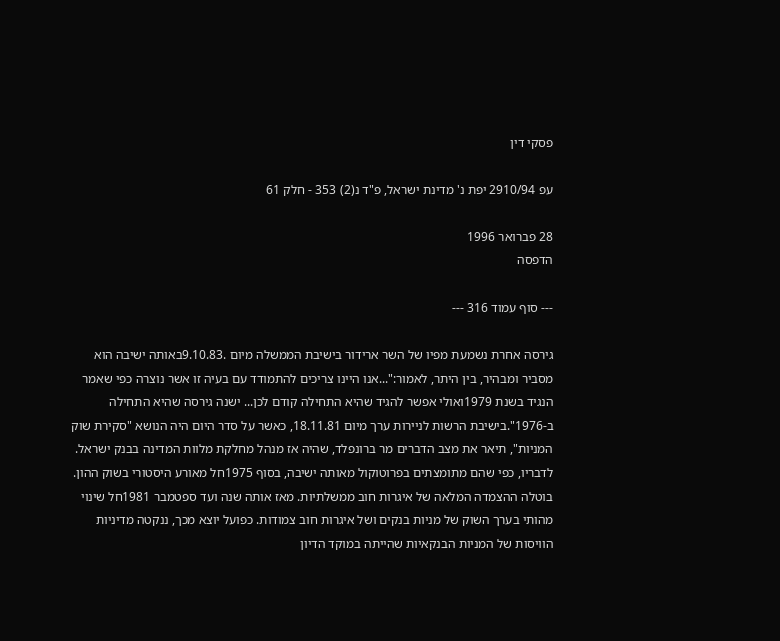פסקי דין

עפ 2910/94 יפת נ' מדינת ישראל, פ"ד נ(2) 353 - חלק 61

28 פברואר 1996
הדפסה

--- סוף עמוד 316 ---

גירסה אחרת נשמעת מפיו של השר ארידור בישיבת הממשלה מיום .9.10.83באותה ישיבה הוא מסביר ומבהיר, בין היתר, לאמור:"...אנו היינו צריכים להתמודד עם בעיה זו אשר נוצרה כפי שאמר הנגיד בשנת 1979ואולי אפשר להגיד שהיא התחילה קודם לכן... ישנה גירסה שהיא התחילה ב-1976".בישיבת הרשות לניירות ערך מיום 18.11.81, כאשר על סדר היום היה הנושא "סקירת שוק המניות", תיאר את מצב הדברים מר ברונפלד, שהיה אז מנהל מחלקת מלוות המדינה בבנק ישראל. לדבריו, כפי שהם מתומצתים בפרוטוקול מאותה ישיבה, בסוף 1975חל מאורע היסטורי בשוק ההון. בוטלה ההצמדה המלאה של איגרות חוב ממשלתיות. מאז אותה שנה ועד ספטמבר 1981חל שינוי מהותי בערך השוק של מניות בנקים ושל איגרות חוב צמודות. כפועל יוצא מכך, ננקטה מדיניות הוויסות של המניות הבנקאיות שהייתה במוקד הדיון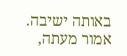באותה ישיבה. אמור מעתה,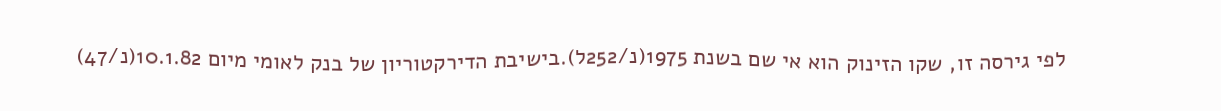לפי גירסה זו, שקו הזינוק הוא אי שם בשנת 1975(נ/252ל).בישיבת הדירקטוריון של בנק לאומי מיום 10.1.82(נ/47)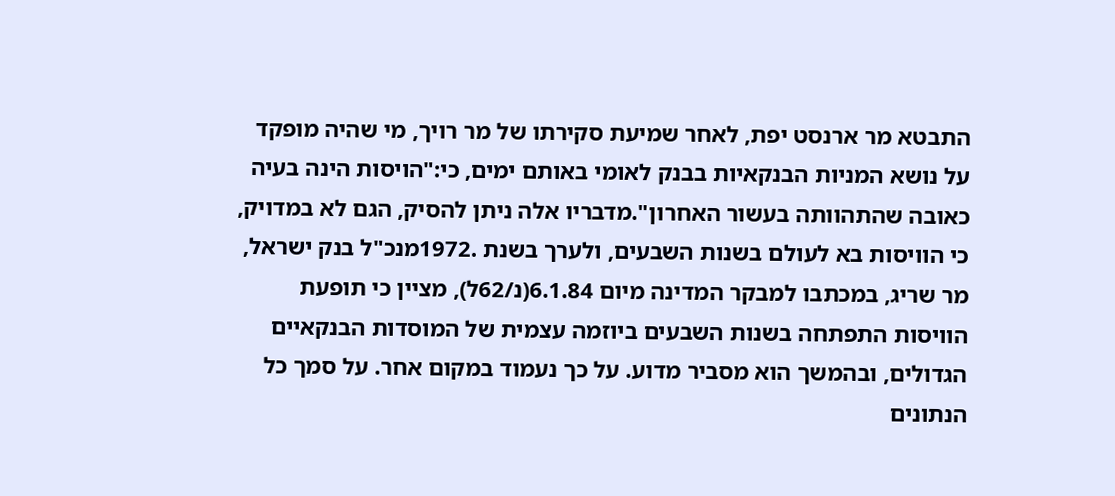התבטא מר ארנסט יפת, לאחר שמיעת סקירתו של מר רויך, מי שהיה מופקד על נושא המניות הבנקאיות בבנק לאומי באותם ימים, כי:"הויסות הינה בעיה כאובה שהתהוותה בעשור האחרון".מדבריו אלה ניתן להסיק, הגם לא במדויק, כי הוויסות בא לעולם בשנות השבעים, ולערך בשנת .1972מנכ"ל בנק ישראל, מר שריג, במכתבו למבקר המדינה מיום 6.1.84(נ/62ל), מציין כי תופעת הוויסות התפתחה בשנות השבעים ביוזמה עצמית של המוסדות הבנקאיים הגדולים, ובהמשך הוא מסביר מדוע. על כך נעמוד במקום אחר. על סמך כל הנתונים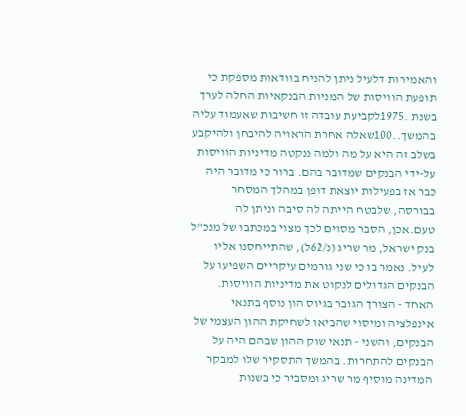והאמירות דלעיל ניתן להניח בוודאות מספקת כי תופעת הוויסות של המניות הבנקאיות החלה לערך בשנת .1975לקביעת עובדה זו חשיבות שאעמוד עליה בהמשך..100שאלה אחרת הראויה להיבחן ולהיקבע בשלב זה היא על מה ולמה ננקטה מדיניות הוויסות על-ידי הבנקים שמדובר בהם. ברור כי מדובר היה כבר אז בפעילות יוצאת דופן במהלך המסחר בבורסה, שלבטח הייתה לה סיבה וניתן לה טעם.אכן, הסבר מסוים לכך מצוי במכתבו של מנכ"ל בנק ישראל, מר שריג (נ/62ל), שהתייחסנו אליו לעיל. נאמר בו כי שני גורמים עיקריים השפיעו על הבנקים הגדולים לנקוט את מדיניות הוויסות. האחד - הצורך הגובר בגיוס הון נוסף בתנאי אינפלציה ומיסוי שהביאו לשחיקת ההון העצמי של הבנקים, והשני - תנאי שוק ההון שבהם היה על הבנקים להתחרות. בהמשך התסקיר שלו למבקר המדינה מוסיף מר שריג ומסביר כי בשנות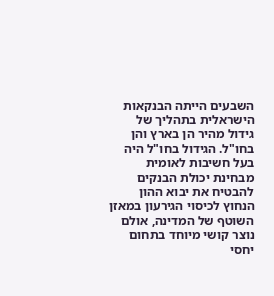השבעים הייתה הבנקאות הישראלית בתהליך של גידול מהיר הן בארץ והן בחו"ל. הגידול בחו"ל היה בעל חשיבות לאומית מבחינת יכולת הבנקים להבטיח את יבוא ההון הנחוץ לכיסוי הגירעון במאזן השוטף של המדינה, אולם נוצר קושי מיוחד בתחום יחסי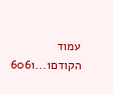עמוד הקודם1...6061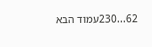62...230עמוד הבא